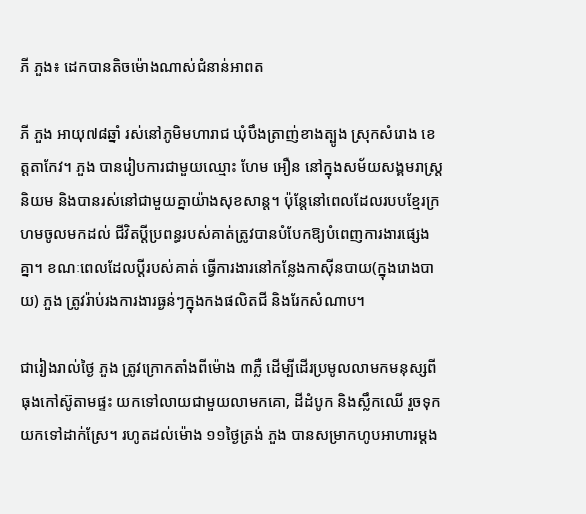ភី ភួង៖ ដេកបានតិចម៉ោងណាស់ជំនាន់អាពត

ភី ភួង អាយុ៧៨ឆ្នាំ រស់នៅភូមិមហារាជ ឃុំបឹងត្រាញ់ខាងត្បូង ស្រុកសំរោង ខេត្តតាកែវ។ ភួង បានរៀបការជាមួយឈ្មោះ ហែម អឿន នៅក្នុងសម័យសង្គមរាស្រ្ដនិយម និងបានរស់នៅជាមួយគ្នាយ៉ាងសុខសាន្ត។ ប៉ុន្តែនៅពេលដែលរបបខ្មែរក្រហមចូលមកដល់ ជីវិតប្ដីប្រពន្ធរបស់គាត់ត្រូវបានបំបែកឱ្យបំពេញការងារផ្សេងគ្នា។ ខណៈពេលដែលប្ដីរបស់គាត់ ធ្វើការងារនៅកន្លែងកាស៊ីនបាយ(ក្នុងរោងបាយ) ភួង ត្រូវរ៉ាប់រងការងារធ្ងន់ៗក្នុងកងផលិតជី និងរែកសំណាប។

ជារៀងរាល់ថ្ងៃ ភួង ត្រូវក្រោកតាំងពីម៉ោង ៣ភ្លឺ ដើម្បីដើរប្រមូលលាមកមនុស្សពីធុងកៅស៊ូតាមផ្ទះ យកទៅលាយជាមួយលាមកគោ, ដីដំបូក និងស្លឹកឈើ រួចទុកយកទៅដាក់ស្រែ។ រហូតដល់ម៉ោង ១១ថ្ងៃត្រង់ ភួង បានសម្រាកហូបអាហារម្ដង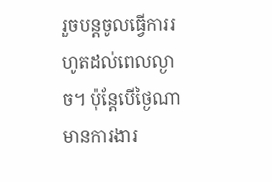រួចបន្តចូលធ្វើការរហូតដល់ពេលល្ងាច។ ប៉ុន្តែបើថ្ងៃណាមានការងារ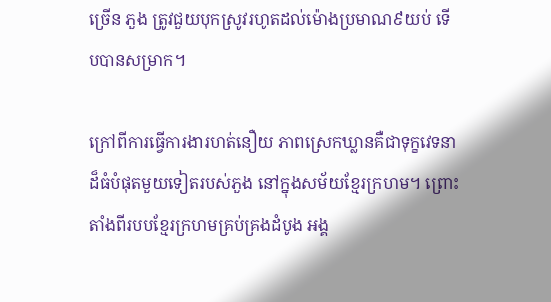ច្រើន ភួង ត្រូវជួយបុកស្រូវរហូតដល់ម៉ោងប្រមាណ៩យប់ ទើបបានសម្រាក។

ក្រៅពីការធ្វើការងារហត់នឿយ ភាពស្រេកឃ្លានគឺជាទុក្ខវេទនាដ៏ធំបំផុតមួយទៀតរបស់ភួង នៅក្នុងសម័យខ្មែរក្រហម។ ព្រោះតាំងពីរបបខ្មែរក្រហមគ្រប់គ្រងដំបូង អង្គ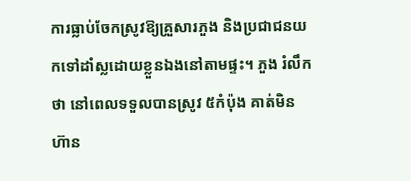ការធ្លាប់ចែកស្រូវឱ្យគ្រួសារភួង និងប្រជាជនយកទៅដាំស្លដោយខ្លួនឯងនៅតាមផ្ទះ។ ភួង រំលឹកថា នៅពេលទទួលបានស្រូវ ៥កំប៉ុង គាត់មិនហ៊ាន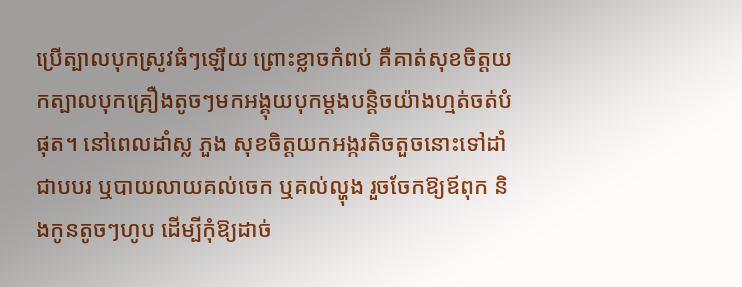ប្រើត្បាលបុកស្រូវធំៗឡើយ ព្រោះខ្លាចកំពប់ គឺគាត់សុខចិត្តយកត្បាលបុកគ្រឿងតូចៗមកអង្គុយបុកម្ដងបន្តិចយ៉ាងហ្មត់ចត់បំផុត។ នៅពេលដាំស្ល ភួង សុខចិត្តយកអង្ករតិចតួចនោះទៅដាំជាបបរ ឬបាយលាយគល់ចេក ឬគល់ល្ហុង រួចចែកឱ្យឪពុក និងកូនតូចៗហូប ដើម្បីកុំឱ្យដាច់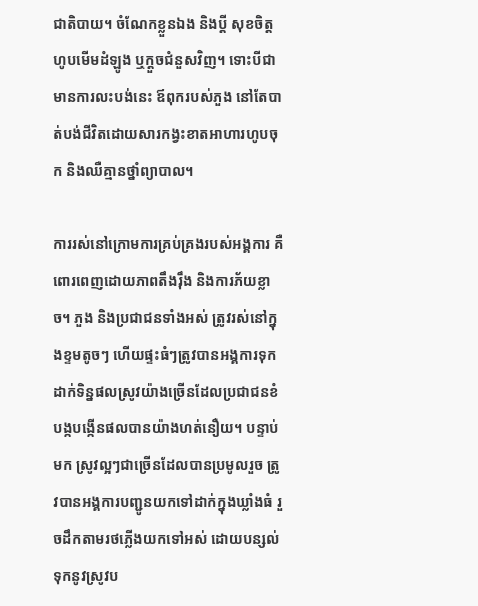ជាតិបាយ។ ចំណែកខ្លួនឯង និងប្ដី សុខចិត្តហូបមើមដំឡូង ឬក្ដួចជំនួសវិញ។ ទោះបីជាមានការលះបង់នេះ ឪពុករបស់ភួង នៅតែបាត់បង់ជីវិតដោយសារកង្វះខាតអាហារហូបចុក និងឈឺគ្មានថ្នាំព្យាបាល។

ការរស់នៅក្រោមការគ្រប់គ្រងរបស់អង្គការ គឺពោរពេញដោយភាពតឹងរ៉ឹង និងការភ័យខ្លាច។ ភួង និងប្រជាជនទាំងអស់ ត្រូវរស់នៅក្នុងខ្ទមតូចៗ ហើយផ្ទះធំៗត្រូវបានអង្គការទុកដាក់ទិន្នផលស្រូវយ៉ាងច្រើនដែលប្រជាជនខំបង្កបង្កើនផលបានយ៉ាងហត់នឿយ។ បន្ទាប់មក ស្រូវល្អៗជាច្រើនដែលបានប្រមូលរួច ត្រូវបានអង្គការបញ្ជូនយកទៅដាក់ក្នុងឃ្លាំងធំ រួចដឹកតាមរថភ្លើងយកទៅអស់ ដោយបន្សល់ទុកនូវស្រូវប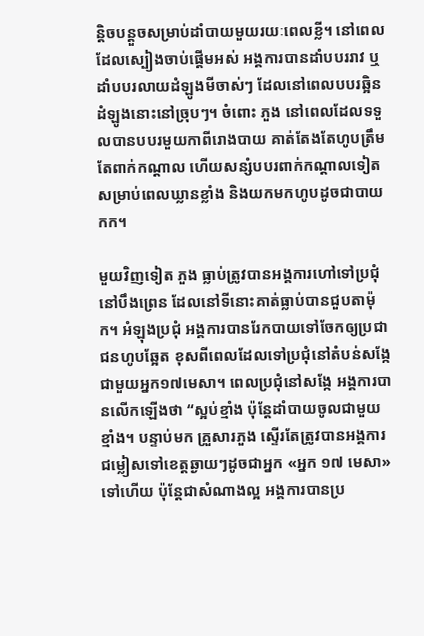ន្តិចបន្តួចសម្រាប់ដាំបាយមួយរយៈពេលខ្លី។ នៅពេលដែលស្បៀងចាប់ផ្ដើមអស់ អង្គការបានដាំបបររាវ ឬដាំបបរលាយដំឡូងមីចាស់ៗ ដែលនៅពេលបបរឆ្អិន ដំឡូងនោះនៅច្រុបៗ។ ចំពោះ ភួង នៅពេលដែលទទួលបានបបរមួយកាពីរោងបាយ គាត់តែងតែហូបត្រឹមតែពាក់កណ្ដាល ហើយសន្សំបបរពាក់កណ្ដាលទៀតសម្រាប់ពេលឃ្លានខ្លាំង និងយកមកហូបដូចជាបាយកក។

មួយវិញទៀត ភួង ធ្លាប់ត្រូវបានអង្គការហៅទៅប្រជុំនៅបឹងព្រេន ដែលនៅទីនោះគាត់ធ្លាប់បានជួបតាម៉ុក។ អំឡុងប្រជុំ អង្គការបានរែកបាយទៅចែកឲ្យប្រជាជនហូបឆ្អែត ខុសពីពេលដែលទៅប្រជុំនៅតំបន់សង្កែ ជាមួយអ្នក១៧មេសា។ ពេលប្រជុំនៅសង្កែ អង្គការបានលើកឡើងថា “ស្អប់ខ្មាំង ប៉ុន្តែដាំបាយចូលជាមួយខ្មាំង។ បន្ទាប់មក គ្រួសារភួង ស្ទើរតែត្រូវបានអង្គការជម្លៀសទៅខេត្តឆ្ងាយៗដូចជាអ្នក «អ្នក ១៧ មេសា» ទៅហើយ ប៉ុន្តែជាសំណាងល្អ អង្គការបានប្រ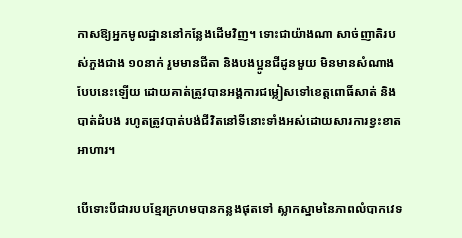កាសឱ្យអ្នកមូលដ្ឋាននៅកន្លែងដើមវិញ។ ទោះជាយ៉ាងណា សាច់ញាតិរបស់ភួងជាង ១០នាក់ រួមមានជីតា និងបងប្អូនជីដូនមួយ មិនមានសំណាងបែបនេះឡើយ ដោយគាត់ត្រូវបានអង្គការជម្លៀសទៅខេត្តពោធិ៍សាត់ និងបាត់ដំបង រហូតត្រូវបាត់បង់ជីវិតនៅទីនោះទាំងអស់ដោយសារការខ្វះខាតអាហារ។

បើទោះបីជារបបខ្មែរក្រហមបានកន្លងផុតទៅ ស្លាកស្នាមនៃភាពលំបាកវេទ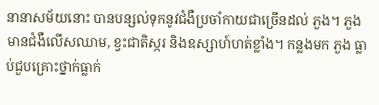នានាសម័យនោះ បានបន្សល់ទុកនូវជំងឺប្រចាំកាយជាច្រើនដល់ ភួង។ ភួង មានជំងឺលើសឈាម, ខ្វះជាតិស្ករ និងឧស្សាហ៍ហត់ខ្លាំង។ កន្លងមក ភួង ធ្លាប់ជួបគ្រោះថ្នាក់ធ្លាក់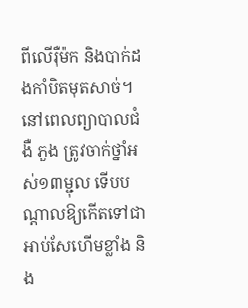ពីលើរ៉ឺម៉ក និងបាក់ដងកាំបិតមុតសាច់។ នៅពេលព្យាបាលជំងឺ ភួង ត្រូវចាក់ថ្នាំអស់១៣ម្ជុល ទើបបណ្ដាលឱ្យកើតទៅជាអាប់សែហើមខ្លាំង និង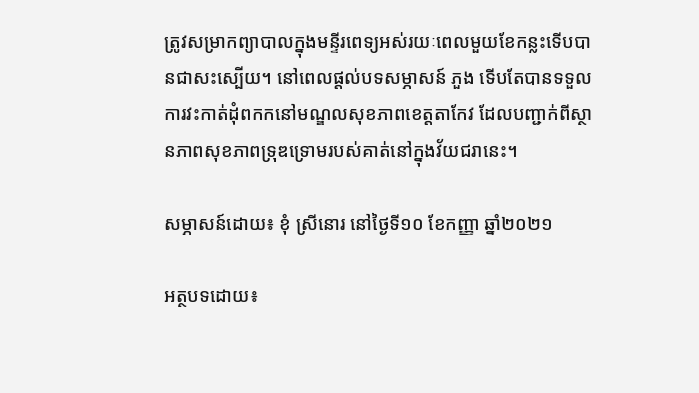ត្រូវសម្រាកព្យាបាលក្នុងមន្ទីរពេទ្យអស់រយៈពេលមួយខែកន្លះទើបបានជាសះស្បើយ។ នៅពេលផ្ដល់បទសម្ភាសន៍ ភួង ទើបតែបានទទួលការវះកាត់ដុំពកកនៅមណ្ឌលសុខភាពខេត្តតាកែវ ដែលបញ្ជាក់ពីស្ថានភាពសុខភាពទ្រុឌទ្រោមរបស់គាត់នៅក្នុងវ័យជរានេះ។

សម្ភាសន៍ដោយ៖ ខុំ ស្រីនោរ នៅថ្ងៃទី១០ ខែកញ្ញា ឆ្នាំ២០២១

អត្ថបទដោយ៖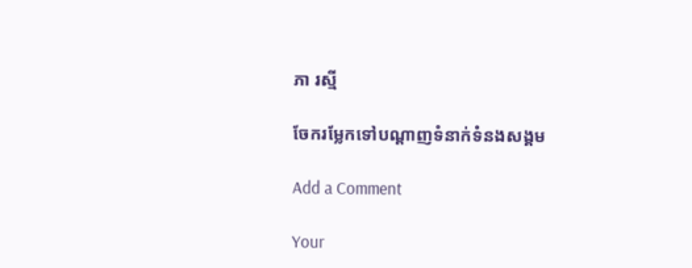ភា រស្មី

ចែករម្លែកទៅបណ្តាញទំនាក់ទំនងសង្គម

Add a Comment

Your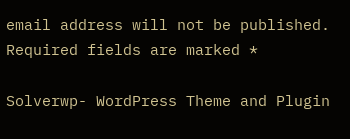email address will not be published. Required fields are marked *

Solverwp- WordPress Theme and Plugin